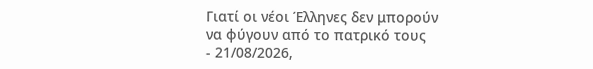Γιατί οι νέοι Έλληνες δεν μπορούν να φύγουν από το πατρικό τους
- 21/08/2026,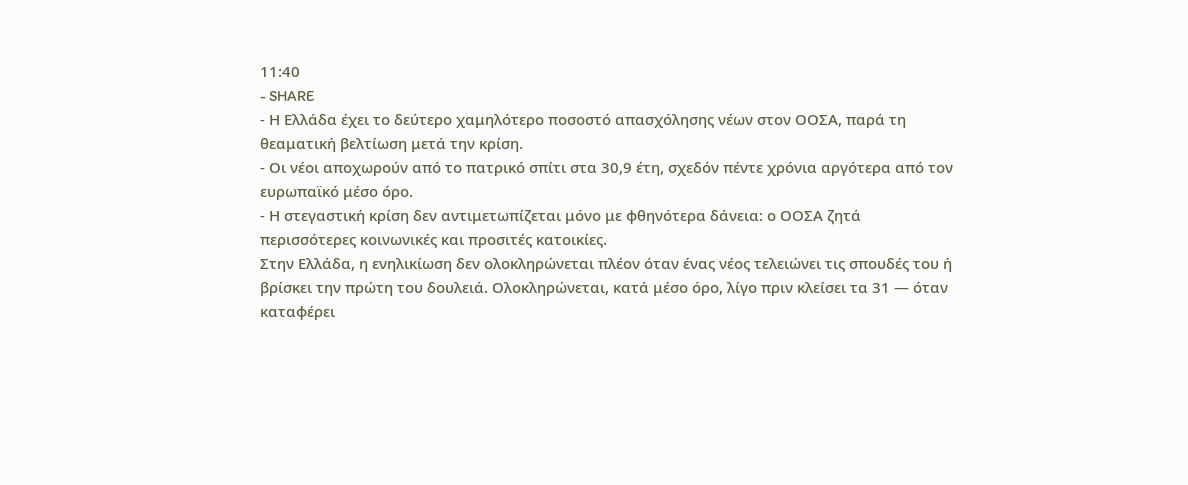11:40
- SHARE
- Η Ελλάδα έχει το δεύτερο χαμηλότερο ποσοστό απασχόλησης νέων στον ΟΟΣΑ, παρά τη θεαματική βελτίωση μετά την κρίση.
- Οι νέοι αποχωρούν από το πατρικό σπίτι στα 30,9 έτη, σχεδόν πέντε χρόνια αργότερα από τον ευρωπαϊκό μέσο όρο.
- Η στεγαστική κρίση δεν αντιμετωπίζεται μόνο με φθηνότερα δάνεια: ο ΟΟΣΑ ζητά περισσότερες κοινωνικές και προσιτές κατοικίες.
Στην Ελλάδα, η ενηλικίωση δεν ολοκληρώνεται πλέον όταν ένας νέος τελειώνει τις σπουδές του ή βρίσκει την πρώτη του δουλειά. Ολοκληρώνεται, κατά μέσο όρο, λίγο πριν κλείσει τα 31 — όταν καταφέρει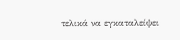τελικά να εγκαταλείψει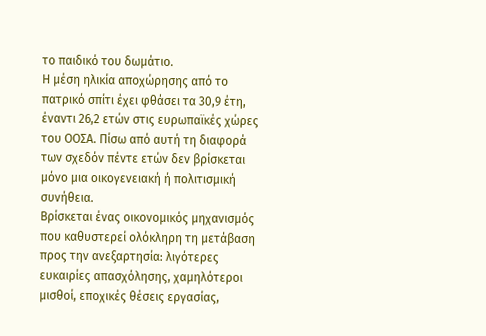το παιδικό του δωμάτιο.
Η μέση ηλικία αποχώρησης από το πατρικό σπίτι έχει φθάσει τα 30,9 έτη, έναντι 26,2 ετών στις ευρωπαϊκές χώρες του ΟΟΣΑ. Πίσω από αυτή τη διαφορά των σχεδόν πέντε ετών δεν βρίσκεται μόνο μια οικογενειακή ή πολιτισμική συνήθεια.
Βρίσκεται ένας οικονομικός μηχανισμός που καθυστερεί ολόκληρη τη μετάβαση προς την ανεξαρτησία: λιγότερες ευκαιρίες απασχόλησης, χαμηλότεροι μισθοί, εποχικές θέσεις εργασίας,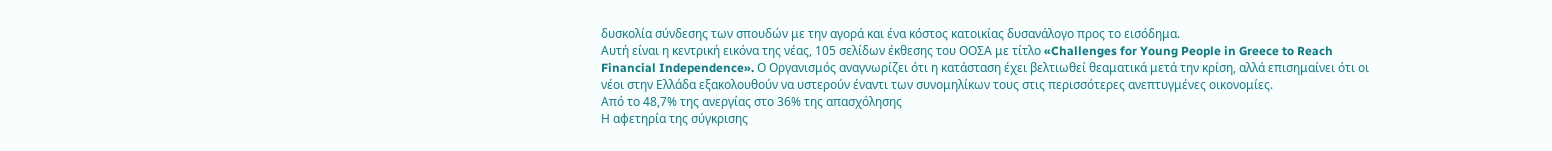δυσκολία σύνδεσης των σπουδών με την αγορά και ένα κόστος κατοικίας δυσανάλογο προς το εισόδημα.
Αυτή είναι η κεντρική εικόνα της νέας, 105 σελίδων έκθεσης του ΟΟΣΑ με τίτλο «Challenges for Young People in Greece to Reach Financial Independence». Ο Οργανισμός αναγνωρίζει ότι η κατάσταση έχει βελτιωθεί θεαματικά μετά την κρίση, αλλά επισημαίνει ότι οι νέοι στην Ελλάδα εξακολουθούν να υστερούν έναντι των συνομηλίκων τους στις περισσότερες ανεπτυγμένες οικονομίες.
Από το 48,7% της ανεργίας στο 36% της απασχόλησης
Η αφετηρία της σύγκρισης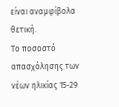είναι αναμφίβολα θετική.
Το ποσοστό απασχόλησης των νέων ηλικίας 15-29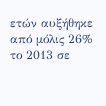ετών αυξήθηκε από μόλις 26% το 2013 σε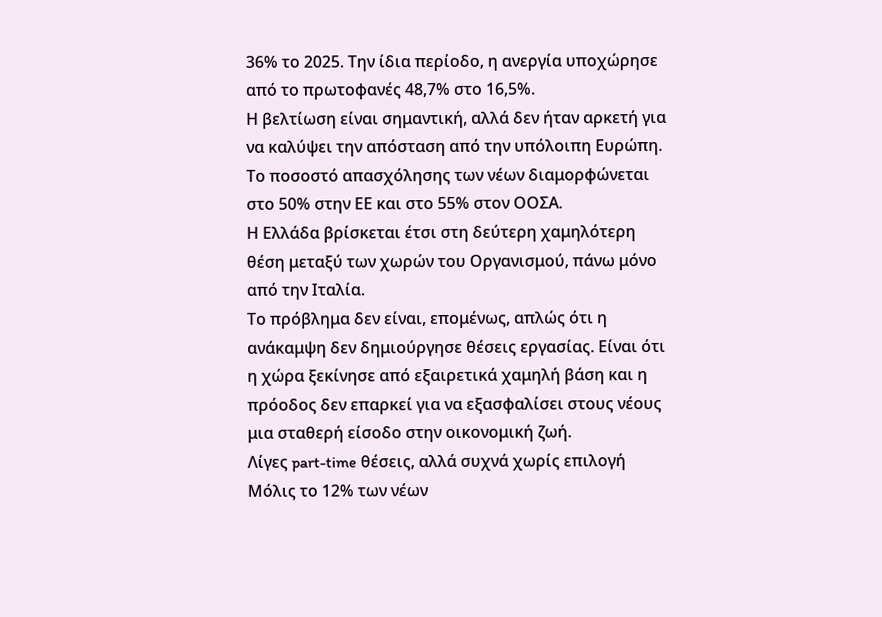36% το 2025. Την ίδια περίοδο, η ανεργία υποχώρησε από το πρωτοφανές 48,7% στο 16,5%.
Η βελτίωση είναι σημαντική, αλλά δεν ήταν αρκετή για να καλύψει την απόσταση από την υπόλοιπη Ευρώπη. Το ποσοστό απασχόλησης των νέων διαμορφώνεται στο 50% στην ΕΕ και στο 55% στον ΟΟΣΑ.
Η Ελλάδα βρίσκεται έτσι στη δεύτερη χαμηλότερη θέση μεταξύ των χωρών του Οργανισμού, πάνω μόνο από την Ιταλία.
Το πρόβλημα δεν είναι, επομένως, απλώς ότι η ανάκαμψη δεν δημιούργησε θέσεις εργασίας. Είναι ότι η χώρα ξεκίνησε από εξαιρετικά χαμηλή βάση και η πρόοδος δεν επαρκεί για να εξασφαλίσει στους νέους μια σταθερή είσοδο στην οικονομική ζωή.
Λίγες part-time θέσεις, αλλά συχνά χωρίς επιλογή
Μόλις το 12% των νέων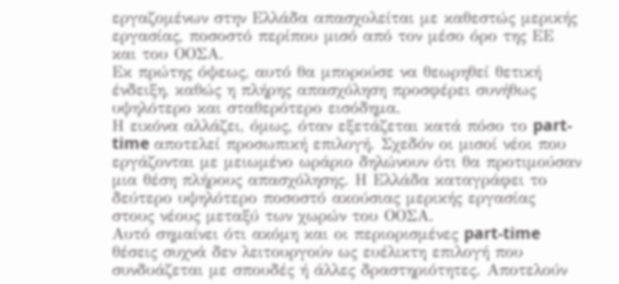εργαζομένων στην Ελλάδα απασχολείται με καθεστώς μερικής εργασίας, ποσοστό περίπου μισό από τον μέσο όρο της ΕΕ και του ΟΟΣΑ.
Εκ πρώτης όψεως, αυτό θα μπορούσε να θεωρηθεί θετική ένδειξη, καθώς η πλήρης απασχόληση προσφέρει συνήθως υψηλότερο και σταθερότερο εισόδημα.
Η εικόνα αλλάζει, όμως, όταν εξετάζεται κατά πόσο το part-time αποτελεί προσωπική επιλογή. Σχεδόν οι μισοί νέοι που εργάζονται με μειωμένο ωράριο δηλώνουν ότι θα προτιμούσαν μια θέση πλήρους απασχόλησης. Η Ελλάδα καταγράφει το δεύτερο υψηλότερο ποσοστό ακούσιας μερικής εργασίας στους νέους μεταξύ των χωρών του ΟΟΣΑ.
Αυτό σημαίνει ότι ακόμη και οι περιορισμένες part-time θέσεις συχνά δεν λειτουργούν ως ευέλικτη επιλογή που συνδυάζεται με σπουδές ή άλλες δραστηριότητες. Αποτελούν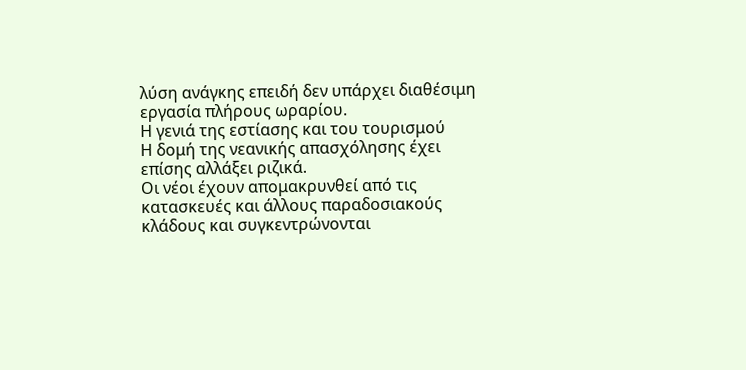λύση ανάγκης επειδή δεν υπάρχει διαθέσιμη εργασία πλήρους ωραρίου.
Η γενιά της εστίασης και του τουρισμού
Η δομή της νεανικής απασχόλησης έχει επίσης αλλάξει ριζικά.
Οι νέοι έχουν απομακρυνθεί από τις κατασκευές και άλλους παραδοσιακούς κλάδους και συγκεντρώνονται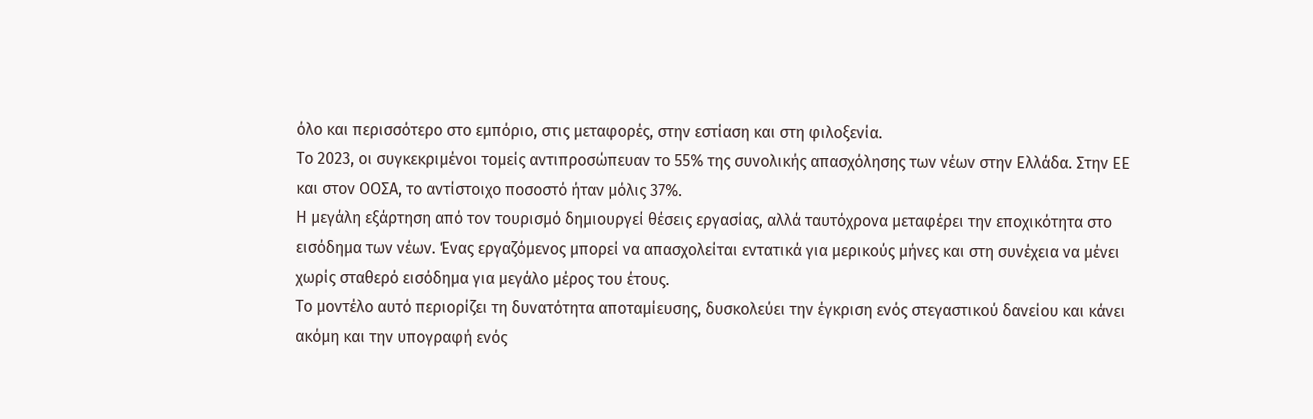όλο και περισσότερο στο εμπόριο, στις μεταφορές, στην εστίαση και στη φιλοξενία.
Το 2023, οι συγκεκριμένοι τομείς αντιπροσώπευαν το 55% της συνολικής απασχόλησης των νέων στην Ελλάδα. Στην ΕΕ και στον ΟΟΣΑ, το αντίστοιχο ποσοστό ήταν μόλις 37%.
Η μεγάλη εξάρτηση από τον τουρισμό δημιουργεί θέσεις εργασίας, αλλά ταυτόχρονα μεταφέρει την εποχικότητα στο εισόδημα των νέων. Ένας εργαζόμενος μπορεί να απασχολείται εντατικά για μερικούς μήνες και στη συνέχεια να μένει χωρίς σταθερό εισόδημα για μεγάλο μέρος του έτους.
Το μοντέλο αυτό περιορίζει τη δυνατότητα αποταμίευσης, δυσκολεύει την έγκριση ενός στεγαστικού δανείου και κάνει ακόμη και την υπογραφή ενός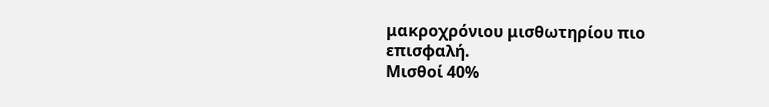μακροχρόνιου μισθωτηρίου πιο επισφαλή.
Μισθοί 40%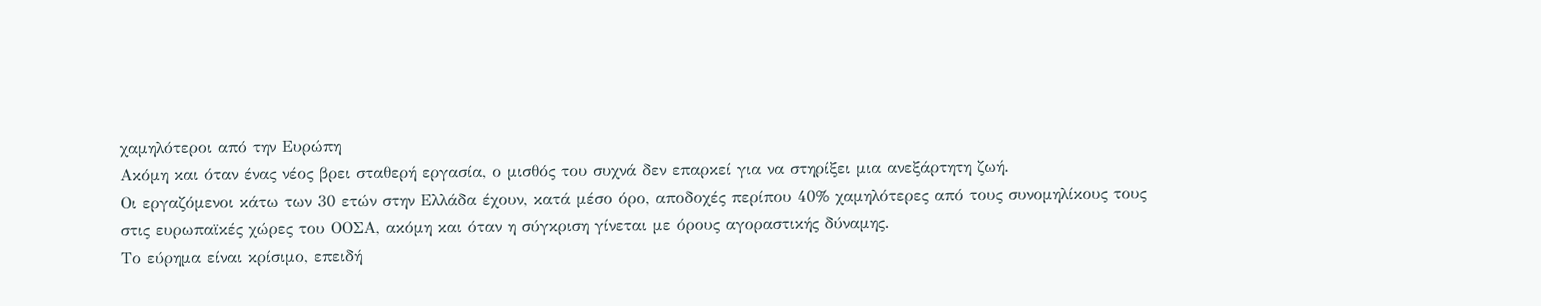χαμηλότεροι από την Ευρώπη
Ακόμη και όταν ένας νέος βρει σταθερή εργασία, ο μισθός του συχνά δεν επαρκεί για να στηρίξει μια ανεξάρτητη ζωή.
Οι εργαζόμενοι κάτω των 30 ετών στην Ελλάδα έχουν, κατά μέσο όρο, αποδοχές περίπου 40% χαμηλότερες από τους συνομηλίκους τους στις ευρωπαϊκές χώρες του ΟΟΣΑ, ακόμη και όταν η σύγκριση γίνεται με όρους αγοραστικής δύναμης.
Το εύρημα είναι κρίσιμο, επειδή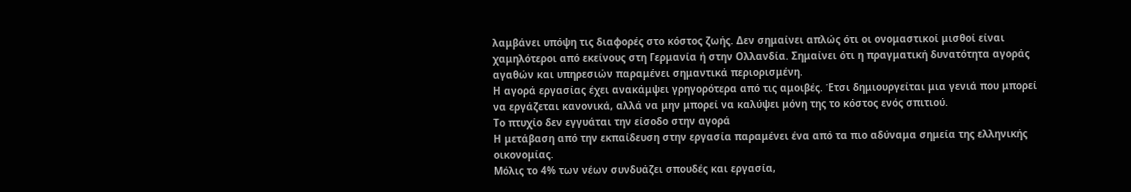λαμβάνει υπόψη τις διαφορές στο κόστος ζωής. Δεν σημαίνει απλώς ότι οι ονομαστικοί μισθοί είναι χαμηλότεροι από εκείνους στη Γερμανία ή στην Ολλανδία. Σημαίνει ότι η πραγματική δυνατότητα αγοράς αγαθών και υπηρεσιών παραμένει σημαντικά περιορισμένη.
Η αγορά εργασίας έχει ανακάμψει γρηγορότερα από τις αμοιβές. Έτσι δημιουργείται μια γενιά που μπορεί να εργάζεται κανονικά, αλλά να μην μπορεί να καλύψει μόνη της το κόστος ενός σπιτιού.
Το πτυχίο δεν εγγυάται την είσοδο στην αγορά
Η μετάβαση από την εκπαίδευση στην εργασία παραμένει ένα από τα πιο αδύναμα σημεία της ελληνικής οικονομίας.
Μόλις το 4% των νέων συνδυάζει σπουδές και εργασία,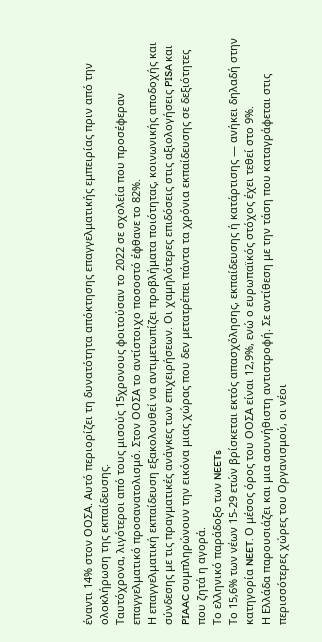έναντι 14% στον ΟΟΣΑ. Αυτό περιορίζει τη δυνατότητα απόκτησης επαγγελματικής εμπειρίας πριν από την ολοκλήρωση της εκπαίδευσης.
Ταυτόχρονα, λιγότεροι από τους μισούς 15χρονους φοιτούσαν το 2022 σε σχολεία που προσέφεραν επαγγελματικό προσανατολισμό. Στον ΟΟΣΑ το αντίστοιχο ποσοστό έφθανε το 82%.
Η επαγγελματική εκπαίδευση εξακολουθεί να αντιμετωπίζει προβλήματα ποιότητας, κοινωνικής αποδοχής και σύνδεσης με τις πραγματικές ανάγκες των επιχειρήσεων. Οι χαμηλότερες επιδόσεις στις αξιολογήσεις PISA και PIAAC συμπληρώνουν την εικόνα μιας χώρας που δεν μετατρέπει πάντα τα χρόνια εκπαίδευσης σε δεξιότητες που ζητά η αγορά.
Το ελληνικό παράδοξο των NEETs
Το 15,6% των νέων 15-29 ετών βρίσκεται εκτός απασχόλησης, εκπαίδευσης ή κατάρτισης — ανήκει δηλαδή στην κατηγορία NEET. Ο μέσος όρος του ΟΟΣΑ είναι 12,9%, ενώ ο ευρωπαϊκός στόχος έχει τεθεί στο 9%.
Η Ελλάδα παρουσιάζει και μια ασυνήθιστη αντιστροφή. Σε αντίθεση με την τάση που καταγράφεται στις περισσότερες χώρες του Οργανισμού, οι νέοι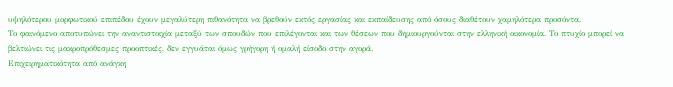υψηλότερου μορφωτικού επιπέδου έχουν μεγαλύτερη πιθανότητα να βρεθούν εκτός εργασίας και εκπαίδευσης από όσους διαθέτουν χαμηλότερα προσόντα.
Το φαινόμενο αποτυπώνει την αναντιστοιχία μεταξύ των σπουδών που επιλέγονται και των θέσεων που δημιουργούνται στην ελληνική οικονομία. Το πτυχίο μπορεί να βελτιώνει τις μακροπρόθεσμες προοπτικές, δεν εγγυάται όμως γρήγορη ή ομαλή είσοδο στην αγορά.
Επιχειρηματικότητα από ανάγκη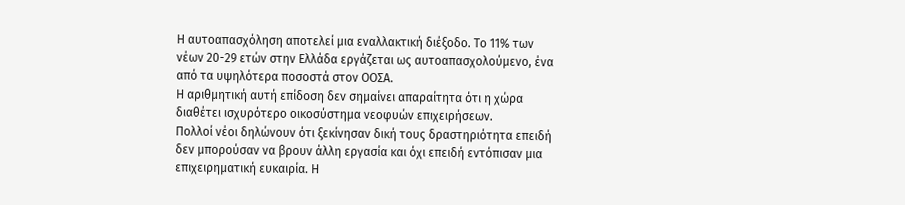Η αυτοαπασχόληση αποτελεί μια εναλλακτική διέξοδο. Το 11% των νέων 20-29 ετών στην Ελλάδα εργάζεται ως αυτοαπασχολούμενο, ένα από τα υψηλότερα ποσοστά στον ΟΟΣΑ.
Η αριθμητική αυτή επίδοση δεν σημαίνει απαραίτητα ότι η χώρα διαθέτει ισχυρότερο οικοσύστημα νεοφυών επιχειρήσεων.
Πολλοί νέοι δηλώνουν ότι ξεκίνησαν δική τους δραστηριότητα επειδή δεν μπορούσαν να βρουν άλλη εργασία και όχι επειδή εντόπισαν μια επιχειρηματική ευκαιρία. Η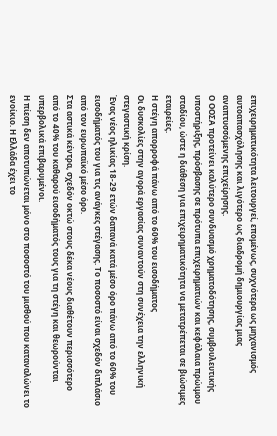επιχειρηματικότητα λειτουργεί, επομένως, συχνότερα ως μηχανισμός αυτοαπασχόλησης και λιγότερο ως διαδρομή δημιουργίας μιας αναπτυσσόμενης επιχείρησης.
Ο ΟΟΣΑ προτείνει καλύτερο συνδυασμό χρηματοδότησης, συμβουλευτικής υποστήριξης, πρόσβασης σε πρότυπα επιχειρηματιών και κεφάλαια πρώιμου σταδίου, ώστε η διάθεση για επιχειρηματικότητα να μετατρέπεται σε βιώσιμες εταιρείες.
Η στέγη απορροφά πάνω από το 60% του εισοδήματος
Οι δυσκολίες στην αγορά εργασίας συναντούν στη συνέχεια την ελληνική στεγαστική κρίση.
Ένας νέος ηλικίας 18-29 ετών δαπανά κατά μέσο όρο πάνω από το 60% του εισοδήματός του για τις ανάγκες στέγασης. Το ποσοστό είναι σχεδόν διπλάσιο από τον ευρωπαϊκό μέσο όρο.
Στα αστικά κέντρα, σχεδόν οκτώ στους δέκα νέους διαθέτουν περισσότερο από το 40% του καθαρού εισοδήματός τους για τη στέγη και θεωρούνται υπερβολικά επιβαρυμένοι.
Η πίεση δεν αποτυπώνεται μόνο στο ποσοστό του μισθού που καταναλώνει το ενοίκιο. Η Ελλάδα έχει το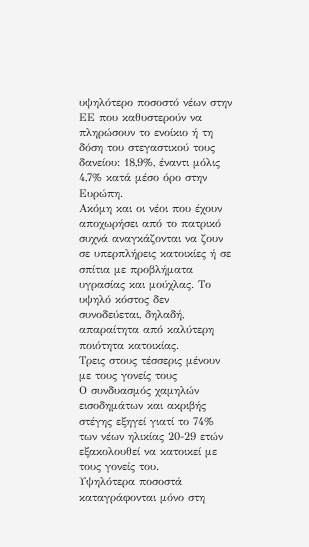υψηλότερο ποσοστό νέων στην ΕΕ που καθυστερούν να πληρώσουν το ενοίκιο ή τη δόση του στεγαστικού τους δανείου: 18,9%, έναντι μόλις 4,7% κατά μέσο όρο στην Ευρώπη.
Ακόμη και οι νέοι που έχουν αποχωρήσει από το πατρικό συχνά αναγκάζονται να ζουν σε υπερπλήρεις κατοικίες ή σε σπίτια με προβλήματα υγρασίας και μούχλας. Το υψηλό κόστος δεν συνοδεύεται, δηλαδή, απαραίτητα από καλύτερη ποιότητα κατοικίας.
Τρεις στους τέσσερις μένουν με τους γονείς τους
Ο συνδυασμός χαμηλών εισοδημάτων και ακριβής στέγης εξηγεί γιατί το 74% των νέων ηλικίας 20-29 ετών εξακολουθεί να κατοικεί με τους γονείς του.
Υψηλότερα ποσοστά καταγράφονται μόνο στη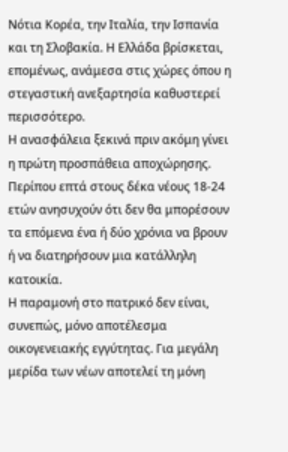Νότια Κορέα, την Ιταλία, την Ισπανία και τη Σλοβακία. Η Ελλάδα βρίσκεται, επομένως, ανάμεσα στις χώρες όπου η στεγαστική ανεξαρτησία καθυστερεί περισσότερο.
Η ανασφάλεια ξεκινά πριν ακόμη γίνει η πρώτη προσπάθεια αποχώρησης. Περίπου επτά στους δέκα νέους 18-24 ετών ανησυχούν ότι δεν θα μπορέσουν τα επόμενα ένα ή δύο χρόνια να βρουν ή να διατηρήσουν μια κατάλληλη κατοικία.
Η παραμονή στο πατρικό δεν είναι, συνεπώς, μόνο αποτέλεσμα οικογενειακής εγγύτητας. Για μεγάλη μερίδα των νέων αποτελεί τη μόνη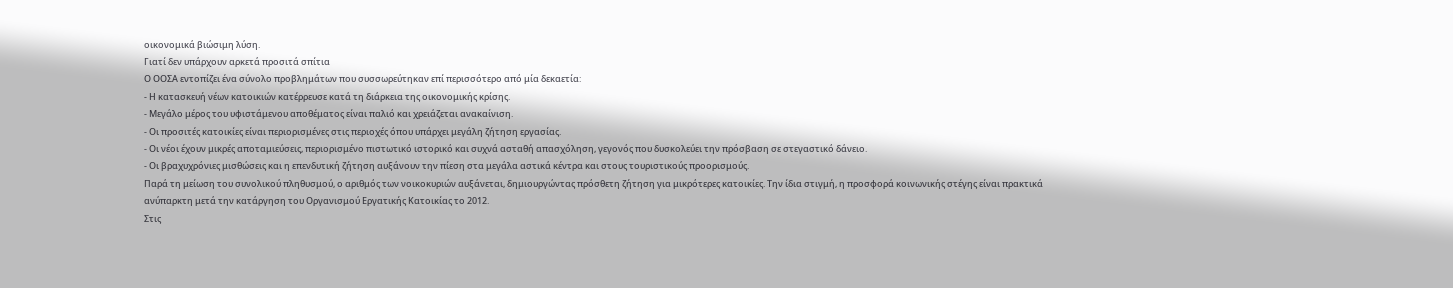οικονομικά βιώσιμη λύση.
Γιατί δεν υπάρχουν αρκετά προσιτά σπίτια
Ο ΟΟΣΑ εντοπίζει ένα σύνολο προβλημάτων που συσσωρεύτηκαν επί περισσότερο από μία δεκαετία:
- Η κατασκευή νέων κατοικιών κατέρρευσε κατά τη διάρκεια της οικονομικής κρίσης.
- Μεγάλο μέρος του υφιστάμενου αποθέματος είναι παλιό και χρειάζεται ανακαίνιση.
- Οι προσιτές κατοικίες είναι περιορισμένες στις περιοχές όπου υπάρχει μεγάλη ζήτηση εργασίας.
- Οι νέοι έχουν μικρές αποταμιεύσεις, περιορισμένο πιστωτικό ιστορικό και συχνά ασταθή απασχόληση, γεγονός που δυσκολεύει την πρόσβαση σε στεγαστικό δάνειο.
- Οι βραχυχρόνιες μισθώσεις και η επενδυτική ζήτηση αυξάνουν την πίεση στα μεγάλα αστικά κέντρα και στους τουριστικούς προορισμούς.
Παρά τη μείωση του συνολικού πληθυσμού, ο αριθμός των νοικοκυριών αυξάνεται, δημιουργώντας πρόσθετη ζήτηση για μικρότερες κατοικίες. Την ίδια στιγμή, η προσφορά κοινωνικής στέγης είναι πρακτικά ανύπαρκτη μετά την κατάργηση του Οργανισμού Εργατικής Κατοικίας το 2012.
Στις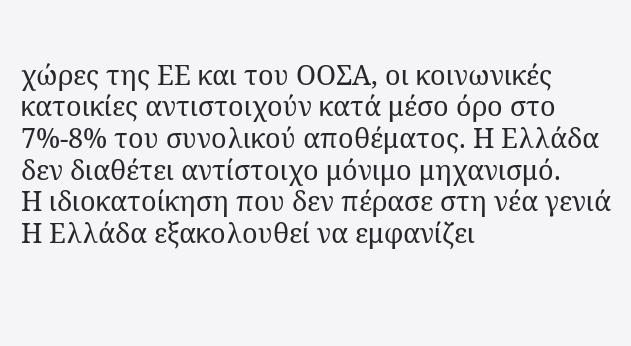χώρες της ΕΕ και του ΟΟΣΑ, οι κοινωνικές κατοικίες αντιστοιχούν κατά μέσο όρο στο 7%-8% του συνολικού αποθέματος. Η Ελλάδα δεν διαθέτει αντίστοιχο μόνιμο μηχανισμό.
Η ιδιοκατοίκηση που δεν πέρασε στη νέα γενιά
Η Ελλάδα εξακολουθεί να εμφανίζει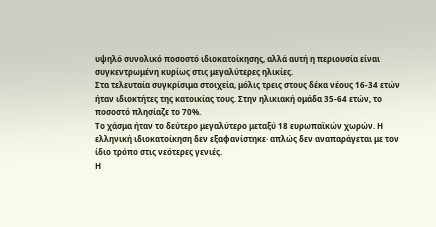υψηλό συνολικό ποσοστό ιδιοκατοίκησης, αλλά αυτή η περιουσία είναι συγκεντρωμένη κυρίως στις μεγαλύτερες ηλικίες.
Στα τελευταία συγκρίσιμα στοιχεία, μόλις τρεις στους δέκα νέους 16-34 ετών ήταν ιδιοκτήτες της κατοικίας τους. Στην ηλικιακή ομάδα 35-64 ετών, το ποσοστό πλησίαζε το 70%.
Το χάσμα ήταν το δεύτερο μεγαλύτερο μεταξύ 18 ευρωπαϊκών χωρών. Η ελληνική ιδιοκατοίκηση δεν εξαφανίστηκε· απλώς δεν αναπαράγεται με τον ίδιο τρόπο στις νεότερες γενιές.
Η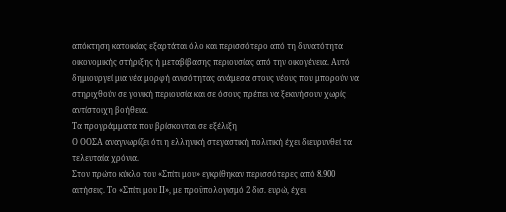απόκτηση κατοικίας εξαρτάται όλο και περισσότερο από τη δυνατότητα οικονομικής στήριξης ή μεταβίβασης περιουσίας από την οικογένεια. Αυτό δημιουργεί μια νέα μορφή ανισότητας ανάμεσα στους νέους που μπορούν να στηριχθούν σε γονική περιουσία και σε όσους πρέπει να ξεκινήσουν χωρίς αντίστοιχη βοήθεια.
Τα προγράμματα που βρίσκονται σε εξέλιξη
Ο ΟΟΣΑ αναγνωρίζει ότι η ελληνική στεγαστική πολιτική έχει διευρυνθεί τα τελευταία χρόνια.
Στον πρώτο κύκλο του «Σπίτι μου» εγκρίθηκαν περισσότερες από 8.900 αιτήσεις. Το «Σπίτι μου ΙΙ», με προϋπολογισμό 2 δισ. ευρώ, έχει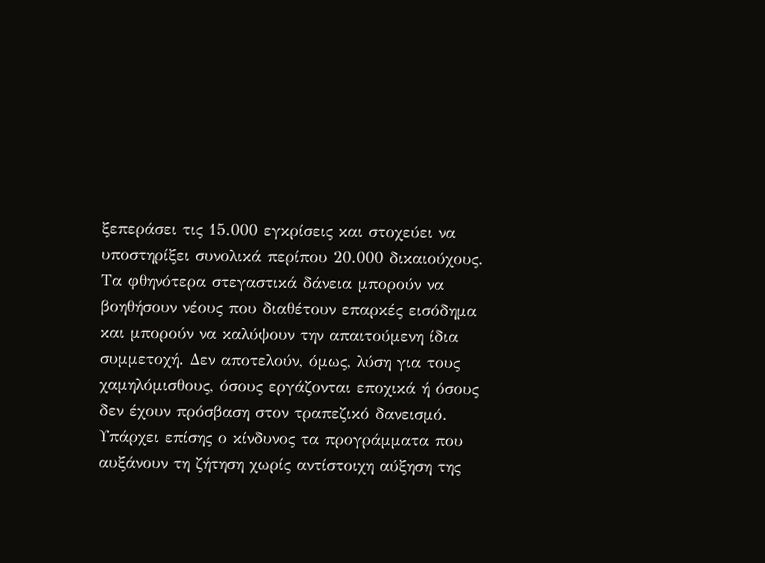ξεπεράσει τις 15.000 εγκρίσεις και στοχεύει να υποστηρίξει συνολικά περίπου 20.000 δικαιούχους.
Τα φθηνότερα στεγαστικά δάνεια μπορούν να βοηθήσουν νέους που διαθέτουν επαρκές εισόδημα και μπορούν να καλύψουν την απαιτούμενη ίδια συμμετοχή. Δεν αποτελούν, όμως, λύση για τους χαμηλόμισθους, όσους εργάζονται εποχικά ή όσους δεν έχουν πρόσβαση στον τραπεζικό δανεισμό.
Υπάρχει επίσης ο κίνδυνος τα προγράμματα που αυξάνουν τη ζήτηση χωρίς αντίστοιχη αύξηση της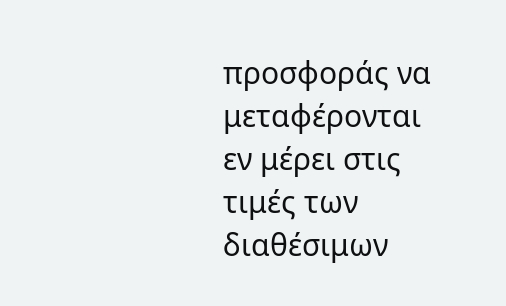προσφοράς να μεταφέρονται εν μέρει στις τιμές των διαθέσιμων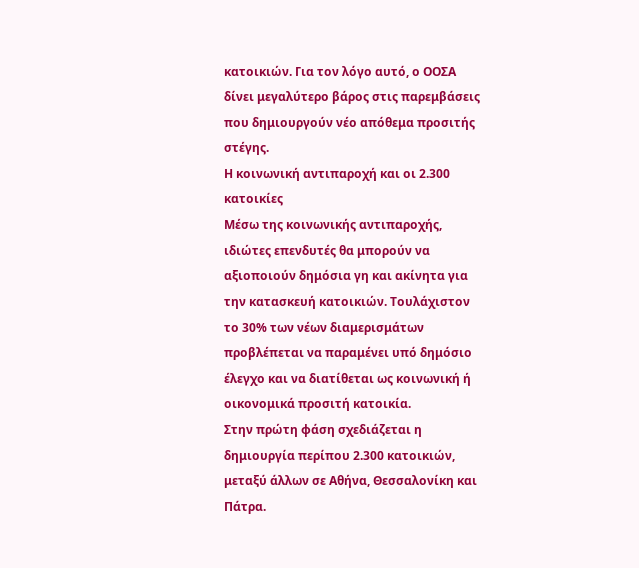κατοικιών. Για τον λόγο αυτό, ο ΟΟΣΑ δίνει μεγαλύτερο βάρος στις παρεμβάσεις που δημιουργούν νέο απόθεμα προσιτής στέγης.
Η κοινωνική αντιπαροχή και οι 2.300 κατοικίες
Μέσω της κοινωνικής αντιπαροχής, ιδιώτες επενδυτές θα μπορούν να αξιοποιούν δημόσια γη και ακίνητα για την κατασκευή κατοικιών. Τουλάχιστον το 30% των νέων διαμερισμάτων προβλέπεται να παραμένει υπό δημόσιο έλεγχο και να διατίθεται ως κοινωνική ή οικονομικά προσιτή κατοικία.
Στην πρώτη φάση σχεδιάζεται η δημιουργία περίπου 2.300 κατοικιών, μεταξύ άλλων σε Αθήνα, Θεσσαλονίκη και Πάτρα.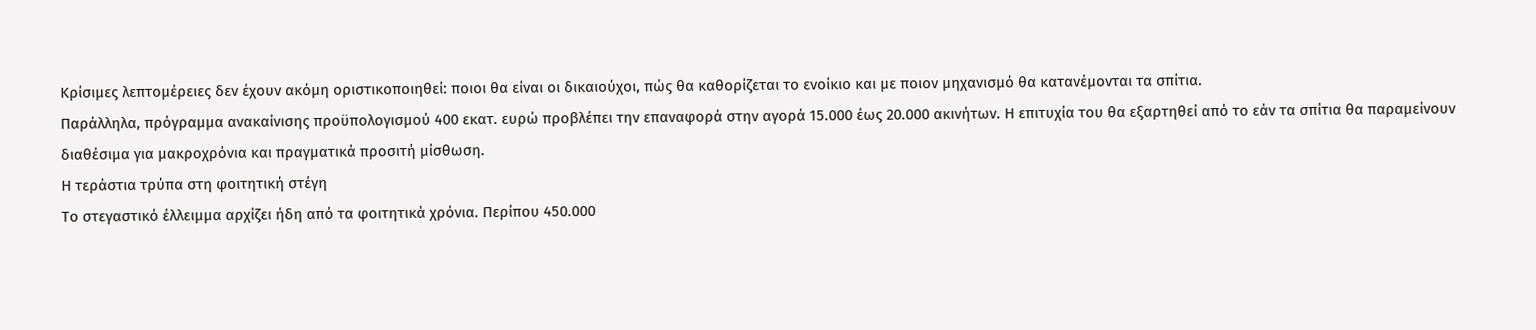Κρίσιμες λεπτομέρειες δεν έχουν ακόμη οριστικοποιηθεί: ποιοι θα είναι οι δικαιούχοι, πώς θα καθορίζεται το ενοίκιο και με ποιον μηχανισμό θα κατανέμονται τα σπίτια.
Παράλληλα, πρόγραμμα ανακαίνισης προϋπολογισμού 400 εκατ. ευρώ προβλέπει την επαναφορά στην αγορά 15.000 έως 20.000 ακινήτων. Η επιτυχία του θα εξαρτηθεί από το εάν τα σπίτια θα παραμείνουν διαθέσιμα για μακροχρόνια και πραγματικά προσιτή μίσθωση.
Η τεράστια τρύπα στη φοιτητική στέγη
Το στεγαστικό έλλειμμα αρχίζει ήδη από τα φοιτητικά χρόνια. Περίπου 450.000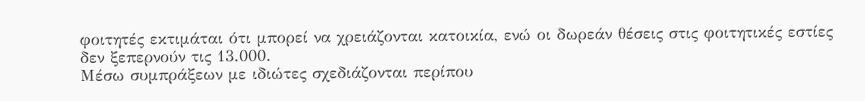φοιτητές εκτιμάται ότι μπορεί να χρειάζονται κατοικία, ενώ οι δωρεάν θέσεις στις φοιτητικές εστίες δεν ξεπερνούν τις 13.000.
Μέσω συμπράξεων με ιδιώτες σχεδιάζονται περίπου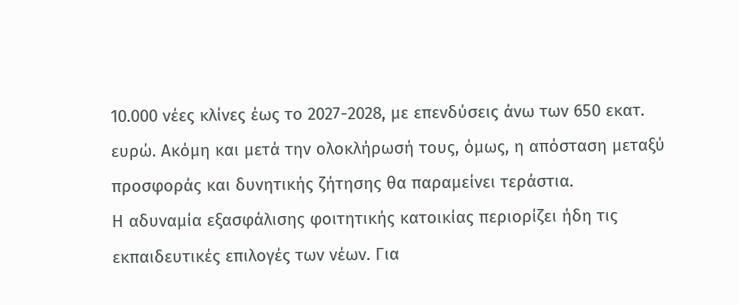10.000 νέες κλίνες έως το 2027-2028, με επενδύσεις άνω των 650 εκατ. ευρώ. Ακόμη και μετά την ολοκλήρωσή τους, όμως, η απόσταση μεταξύ προσφοράς και δυνητικής ζήτησης θα παραμείνει τεράστια.
Η αδυναμία εξασφάλισης φοιτητικής κατοικίας περιορίζει ήδη τις εκπαιδευτικές επιλογές των νέων. Για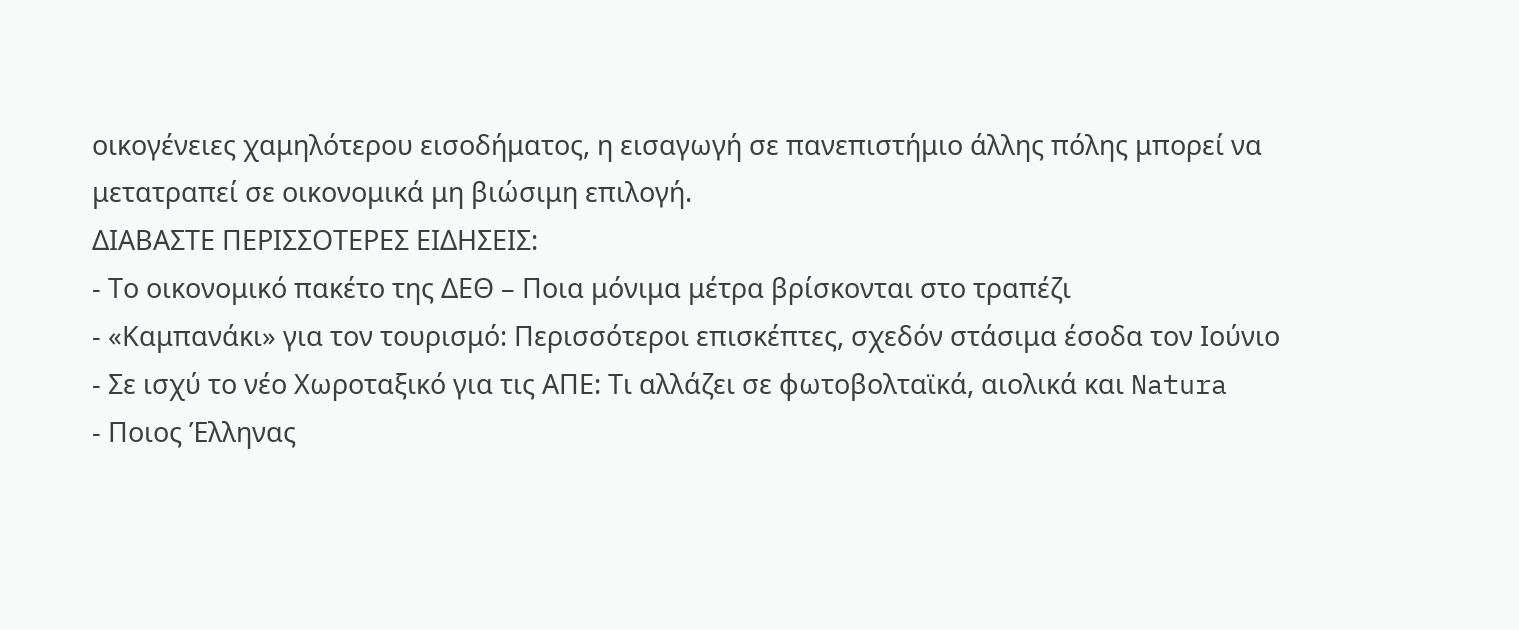οικογένειες χαμηλότερου εισοδήματος, η εισαγωγή σε πανεπιστήμιο άλλης πόλης μπορεί να μετατραπεί σε οικονομικά μη βιώσιμη επιλογή.
ΔΙΑΒΑΣΤΕ ΠΕΡΙΣΣΟΤΕΡΕΣ ΕΙΔΗΣΕΙΣ:
- Το οικονομικό πακέτο της ΔΕΘ – Ποια μόνιμα μέτρα βρίσκονται στο τραπέζι
- «Καμπανάκι» για τον τουρισμό: Περισσότεροι επισκέπτες, σχεδόν στάσιμα έσοδα τον Ιούνιο
- Σε ισχύ το νέο Χωροταξικό για τις ΑΠΕ: Τι αλλάζει σε φωτοβολταϊκά, αιολικά και Natura
- Ποιος Έλληνας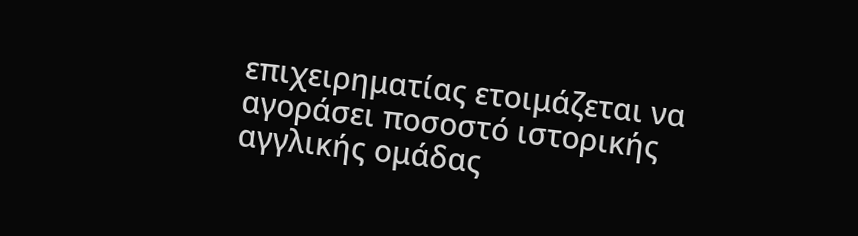επιχειρηματίας ετοιμάζεται να αγοράσει ποσοστό ιστορικής αγγλικής ομάδας